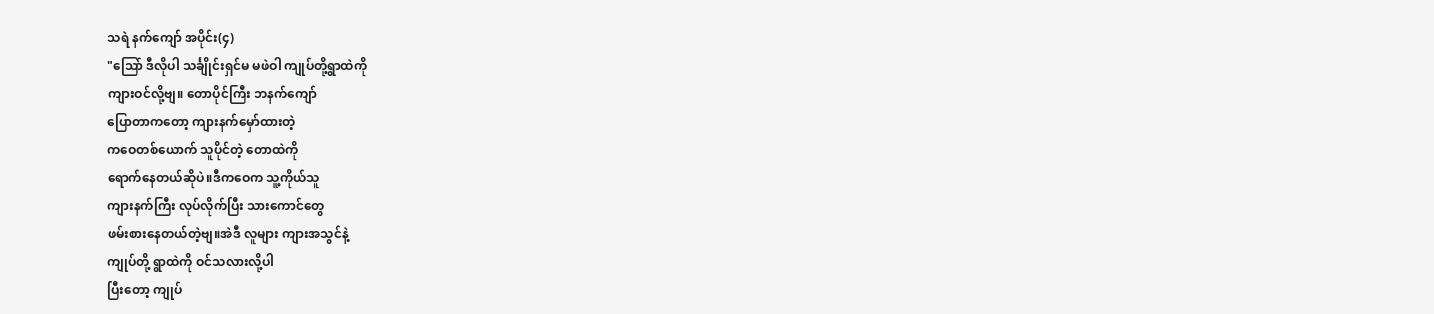သရဲ နက်ကျော် အပိုင်း(၄)
"သြော် ဒီလိုပါ သင်္ချိုင်းရှင်မ မဖဲဝါ ကျုပ်တို့ရွာထဲကို
ကျားဝင်လို့ဗျ။ တောပိုင်ကြီး ဘနက်ကျော်
ပြောတာကတော့ ကျားနက်မှော်ထားတဲ့
ကဝေတစ်ယောက် သူပိုင်တဲ့ တောထဲကို
ရောက်နေတယ်ဆိုပဲ။ဒီကဝေက သူ့ကိုယ်သူ
ကျားနက်ကြီး လုပ်လိုက်ပြီး သားကောင်တွေ
ဖမ်းစားနေတယ်တဲ့ဗျ။အဲဒီ လူများ ကျားအသွင်နဲ့
ကျုပ်တို့ ရွာထဲကို ဝင်သလားလို့ပါ
ပြီးတော့ ကျုပ်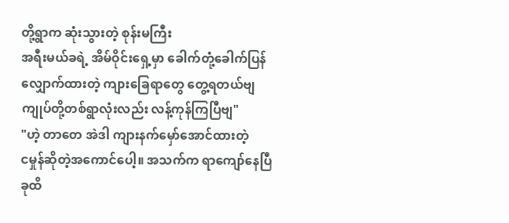တို့ရွာက ဆုံးသွားတဲ့ စုန်းမကြီး
အရီးမယ်ခရဲ့ အိမ်ဝိုင်းရှေ့မှာ ခေါက်တုံ့ခေါက်ပြန်
လျှောက်ထားတဲ့ ကျားခြေရာတွေ တွေ့ရတယ်ဗျ
ကျုပ်တို့တစ်ရွာလုံးလည်း လန့်ကုန်ကြပြီဗျ"
"ဟဲ့ တာတေ အဲဒါ ကျားနက်မှော်အောင်ထားတဲ့
ငမှုန်ဆိုတဲ့အကောင်ပေါ့။ အသက်က ရာကျော်နေပြီ
ခုထိ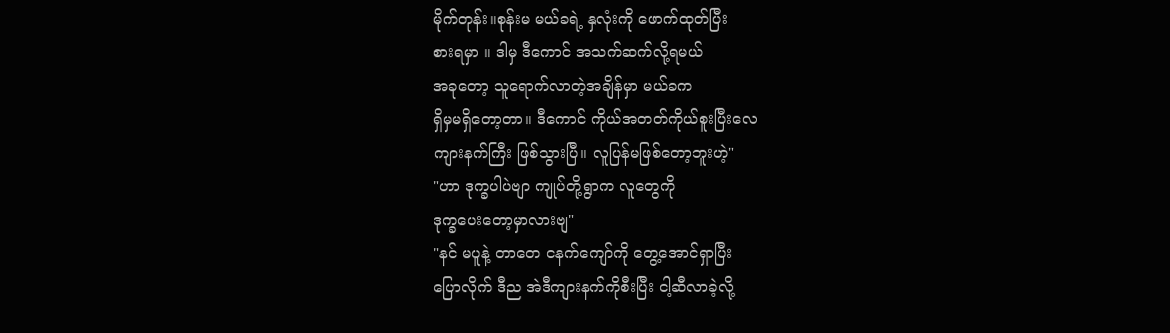မိုက်တုန်း။စုန်းမ မယ်ခရဲ့ နှလုံးကို ဖောက်ထုတ်ပြီး
စားရမှာ ။ ဒါမှ ဒီကောင် အသက်ဆက်လို့ရမယ်
အခုတော့ သူရောက်လာတဲ့အချိန်မှာ မယ်ခက
ရှိမှမရှိတော့တာ။ ဒီကောင် ကိုယ်အတတ်ကိုယ်စူးပြီးလေ
ကျားနက်ကြီး ဖြစ်သွားပြီ။ လူပြန်မဖြစ်တော့ဘူးဟဲ့"
"ဟာ ဒုက္ခပါပဲဗျာ ကျုပ်တို့ရွာက လူတွေကို
ဒုက္ခပေးတော့မှာလားဗျ"
"နင် မပူနဲ့ တာတေ ငနက်ကျော်ကို တွေ့အောင်ရှာပြီး
ပြောလိုက် ဒီည အဲဒီကျားနက်ကိုစီးပြီး ငါ့ဆီလာခဲ့လို့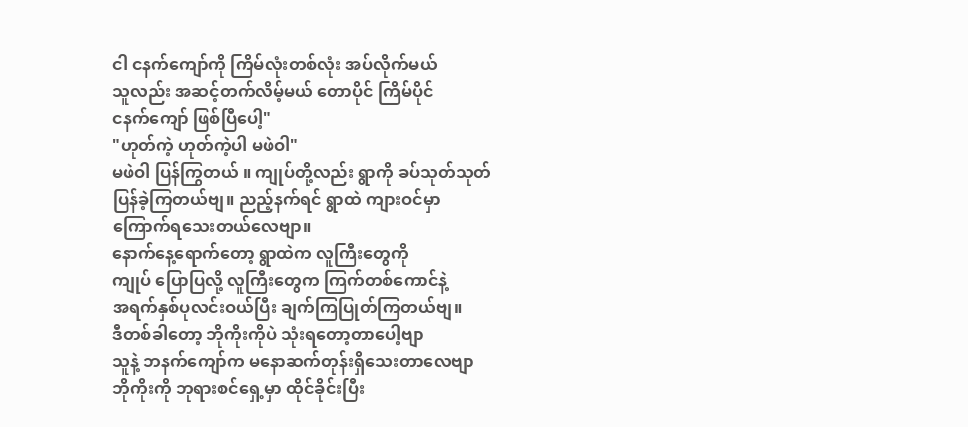ငါ ငနက်ကျော်ကို ကြိမ်လုံးတစ်လုံး အပ်လိုက်မယ်
သူလည်း အဆင့်တက်လိမ့်မယ် တောပိုင် ကြိမ်ပိုင်
ငနက်ကျော် ဖြစ်ပြီပေါ့"
"ဟုတ်ကဲ့ ဟုတ်ကဲ့ပါ မဖဲဝါ"
မဖဲဝါ ပြန်ကြွတယ် ။ ကျုပ်တို့လည်း ရွာကို ခပ်သုတ်သုတ်
ပြန်ခဲ့ကြတယ်ဗျ။ ညည့်နက်ရင် ရွာထဲ ကျားဝင်မှာ
ကြောက်ရသေးတယ်လေဗျာ။
နောက်နေ့ရောက်တော့ ရွာထဲက လူကြီးတွေကို
ကျုပ် ပြောပြလို့ လူကြီးတွေက ကြက်တစ်ကောင်နဲ့
အရက်နှစ်ပုလင်းဝယ်ပြီး ချက်ကြပြုတ်ကြတယ်ဗျ။
ဒီတစ်ခါတော့ ဘိုကိုးကိုပဲ သုံးရတော့တာပေါ့ဗျာ
သူနဲ့ ဘနက်ကျော်က မနောဆက်တုန်းရှိသေးတာလေဗျာ
ဘိုကိုးကို ဘုရားစင်ရှေ့မှာ ထိုင်ခိုင်းပြီး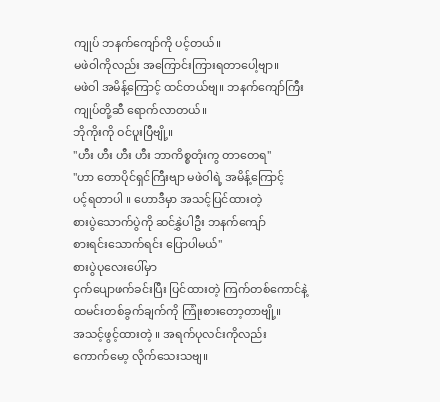ကျုပ် ဘနက်ကျော်ကို ပင့်တယ်။
မဖဲဝါကိုလည်း အကြောင်းကြားရတာပေါ့ဗျာ။
မဖဲဝါ အမိန့်ကြောင့် ထင်တယ်ဗျ။ ဘနက်ကျော်ကြီး
ကျုပ်တို့ဆီ ရောက်လာတယ်။
ဘိုကိုးကို ဝင်ပူးပြီဗျို့။
"ဟီး ဟီး ဟီး ဟီး ဘာကိစ္စတုံးကွ တာတေရ"
"ဟာ တောပိုင်ရှင်ကြီးဗျာ မဖဲဝါရဲ့ အမိန့်ကြောင့်
ပင့်ရတာပါ ။ ဟောဒီမှာ အသင့်ပြင်ထားတဲ့
စားပွဲသောက်ပွဲကို ဆင်နွှဲပါဦး ဘနက်ကျော်
စားရင်းသောက်ရင်း ပြောပါမယ်"
စားပွဲပုလေးပေါ်မှာ
ငှက်ပျောဖက်ခင်းပြီး ပြင်ထားတဲ့ ကြက်တစ်ကောင်နဲ့
ထမင်းတစ်ခွက်ချက်ကို ကြုံးစားတော့တာဗျို့။
အသင့်ဖွင့်ထားတဲ့ ။ အရက်ပုလင်းကိုလည်း
ကောက်မော့ လိုက်သေးသဗျ။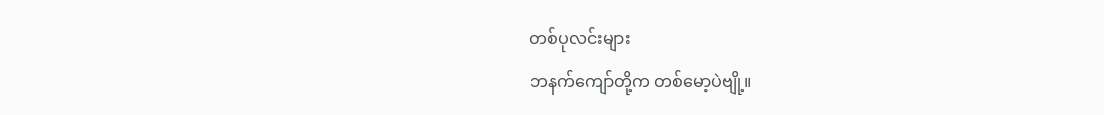တစ်ပုလင်းများ
ဘနက်ကျော်တို့က တစ်မော့ပဲဗျို့။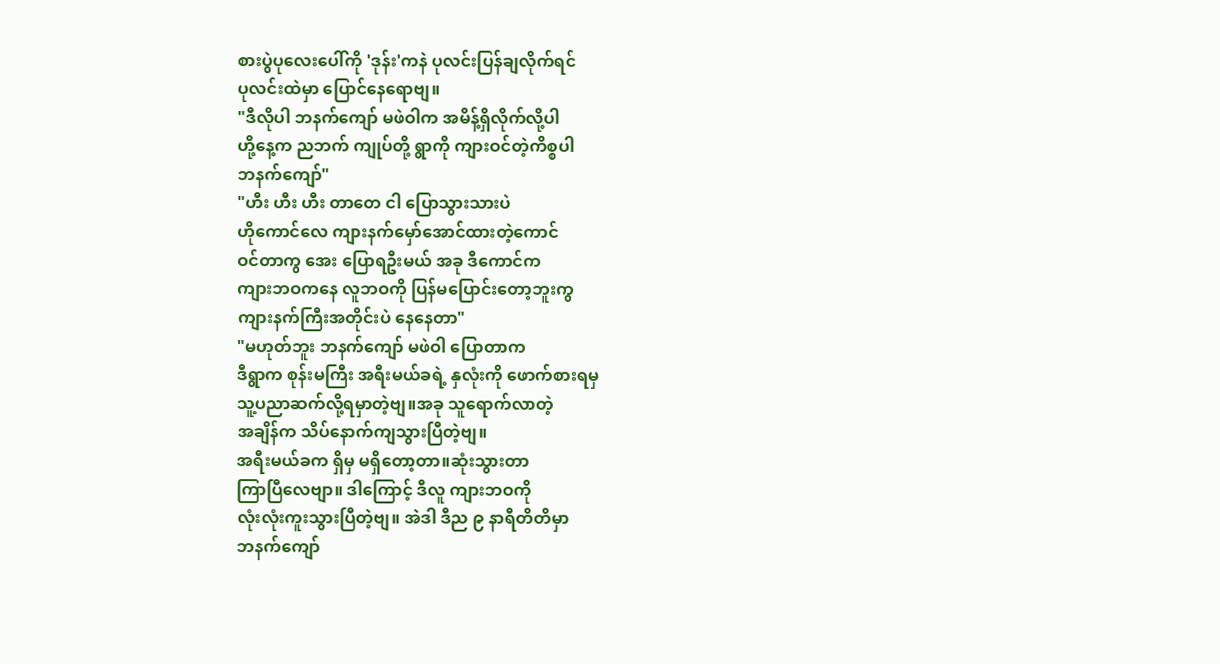စားပွဲပုလေးပေါ်ကို 'ဒုန်း'ကနဲ ပုလင်းပြန်ချလိုက်ရင်
ပုလင်းထဲမှာ ပြောင်နေရောဗျ။
"ဒီလိုပါ ဘနက်ကျော် မဖဲဝါက အမိန့်ရှိလိုက်လို့ပါ
ဟို့နေ့က ညဘက် ကျုပ်တို့ ရွာကို ကျားဝင်တဲ့ကိစ္စပါ
ဘနက်ကျော်"
"ဟီး ဟီး ဟီး တာတေ ငါ ပြောသွားသားပဲ
ဟိုကောင်လေ ကျားနက်မှော်အောင်ထားတဲ့ကောင်
ဝင်တာကွ အေး ပြောရဦးမယ် အခု ဒီကောင်က
ကျားဘဝကနေ လူဘဝကို ပြန်မပြောင်းတော့ဘူးကွ
ကျားနက်ကြီးအတိုင်းပဲ နေနေတာ"
"မဟုတ်ဘူး ဘနက်ကျော် မဖဲဝါ ပြောတာက
ဒီရွာက စုန်းမကြီး အရီးမယ်ခရဲ့ နှလုံးကို ဖောက်စားရမှ
သူ့ပညာဆက်လို့ရမှာတဲ့ဗျ။အခု သူရောက်လာတဲ့
အချိန်က သိပ်နောက်ကျသွားပြီတဲ့ဗျ။
အရီးမယ်ခက ရှိမှ မရှိတော့တာ။ဆုံးသွားတာ
ကြာပြီလေဗျာ။ ဒါကြောင့် ဒီလူ ကျားဘဝကို
လုံးလုံးကူးသွားပြီတဲ့ဗျ။ အဲဒါ ဒီည ၉ နာရီတိတိမှာ
ဘနက်ကျော်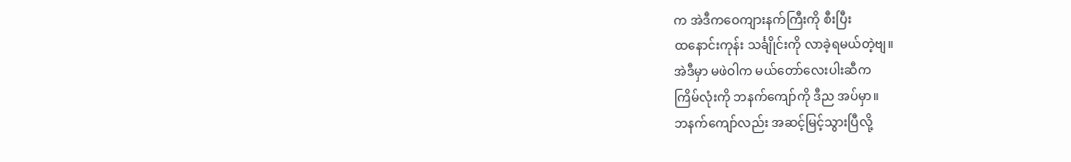က အဲဒီကဝေကျားနက်ကြီးကို စီးပြီး
ထနောင်းကုန်း သင်္ချိုင်းကို လာခဲ့ရမယ်တဲ့ဗျ။
အဲဒီမှာ မဖဲဝါက မယ်တော်လေးပါးဆီက
ကြိမ်လုံးကို ဘနက်ကျော်ကို ဒီည အပ်မှာ။
ဘနက်ကျော်လည်း အဆင့်မြင့်သွားပြီလို့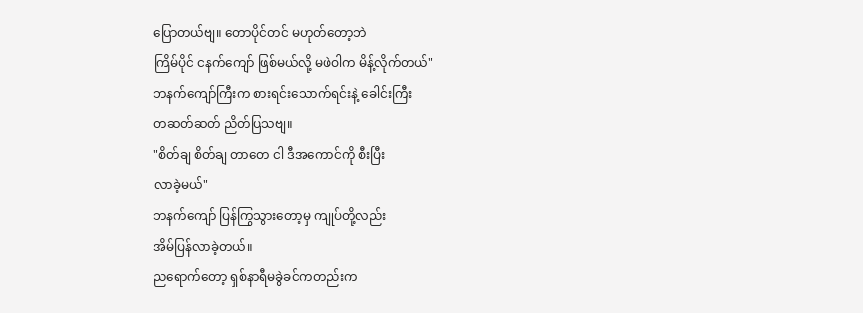ပြောတယ်ဗျ။ တောပိုင်တင် မဟုတ်တော့ဘဲ
ကြိမ်ပိုင် ငနက်ကျော် ဖြစ်မယ်လို့ မဖဲဝါက မိန့်လိုက်တယ်"
ဘနက်ကျော်ကြီးက စားရင်းသောက်ရင်းနဲ့ ခေါင်းကြီး
တဆတ်ဆတ် ညိတ်ပြသဗျ။
"စိတ်ချ စိတ်ချ တာတေ ငါ ဒီအကောင်ကို စီးပြီး
လာခဲ့မယ်"
ဘနက်ကျော် ပြန်ကြွသွားတော့မှ ကျုပ်တို့လည်း
အိမ်ပြန်လာခဲ့တယ်။
ညရောက်တော့ ရှစ်နာရီမခွဲခင်ကတည်းက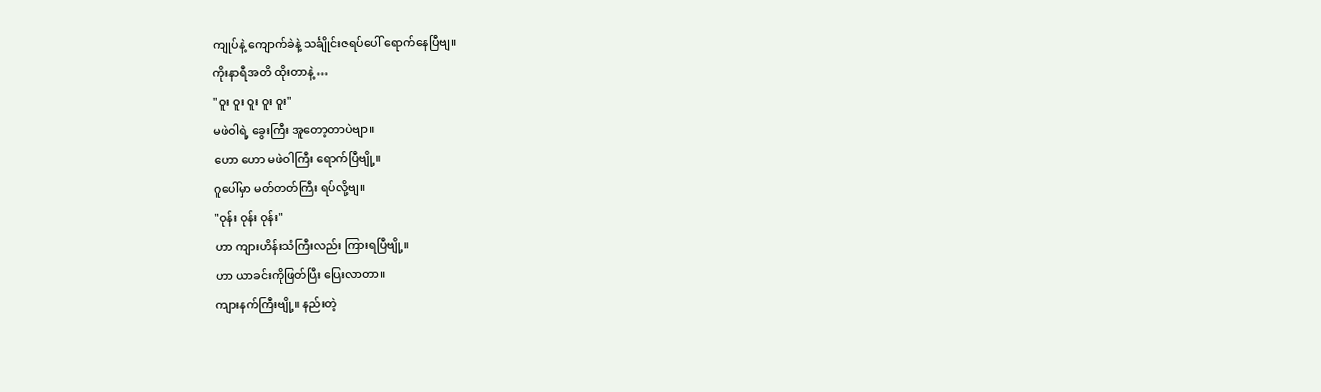ကျုပ်နဲ့ ကျောက်ခဲနဲ့ သင်္ချိုင်းဇရပ်ပေါ် ရောက်နေပြီဗျ။
ကိုးနာရီအတိ ထိုးတာနဲ့ …
"ဝူး ဝူး ဝူး ဝူး ဝူး"
မဖဲဝါရဲ့ ခွေးကြီး အူတော့တာပဲဗျာ။
ဟော ဟော မဖဲဝါကြီး ရောက်ပြီဗျို့။
ဂူပေါ်မှာ မတ်တတ်ကြီး ရပ်လို့ဗျ။
"ဝုန်း ဝုန်း ဝုန်း"
ဟာ ကျားဟိန်းသံကြီးလည်း ကြားရပြီဗျို့။
ဟာ ယာခင်းကိုဖြတ်ပြီး ပြေးလာတာ။
ကျားနက်ကြီးဗျို့။ နည်းတဲ့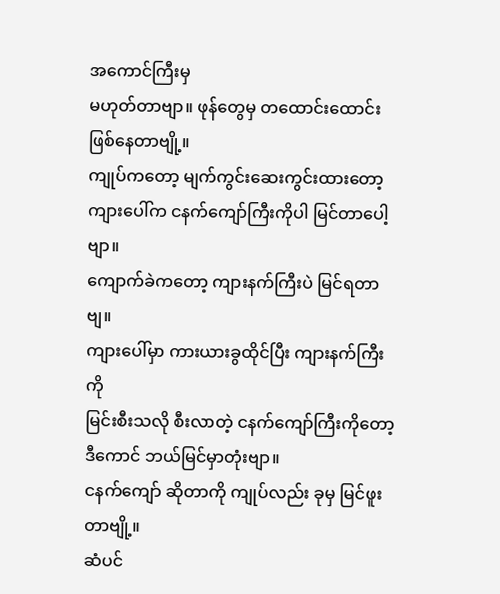အကောင်ကြီးမှ
မဟုတ်တာဗျာ။ ဖုန်တွေမှ တထောင်းထောင်း
ဖြစ်နေတာဗျို့။
ကျုပ်ကတော့ မျက်ကွင်းဆေးကွင်းထားတော့
ကျားပေါ်က ငနက်ကျော်ကြီးကိုပါ မြင်တာပေါ့ဗျာ။
ကျောက်ခဲကတော့ ကျားနက်ကြီးပဲ မြင်ရတာဗျ။
ကျားပေါ်မှာ ကားယားခွထိုင်ပြီး ကျားနက်ကြီးကို
မြင်းစီးသလို စီးလာတဲ့ ငနက်ကျော်ကြီးကိုတော့
ဒီကောင် ဘယ်မြင်မှာတုံးဗျာ။
ငနက်ကျော် ဆိုတာကို ကျုပ်လည်း ခုမှ မြင်ဖူးတာဗျို့။
ဆံပင်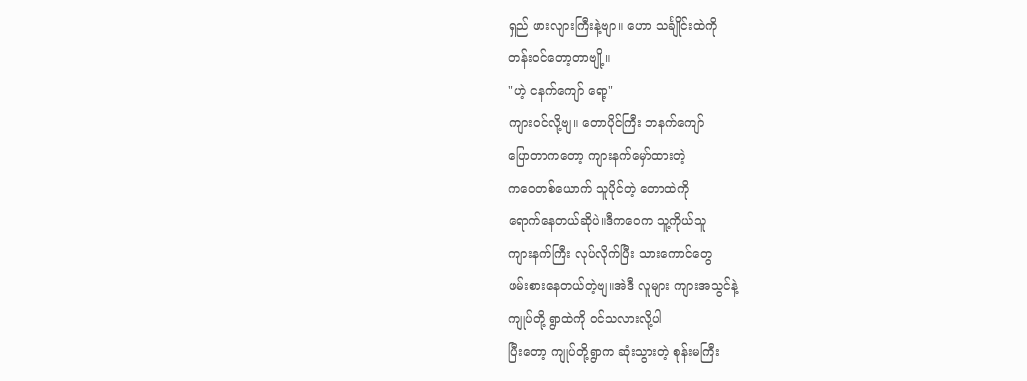ရှည် ဖားလျားကြီးနဲ့ဗျာ။ ဟော သင်္ချိုင်းထဲကို
တန်းဝင်တော့တာဗျို့။
"ဟဲ့ ငနက်ကျော် ရော့"
ကျားဝင်လို့ဗျ။ တောပိုင်ကြီး ဘနက်ကျော်
ပြောတာကတော့ ကျားနက်မှော်ထားတဲ့
ကဝေတစ်ယောက် သူပိုင်တဲ့ တောထဲကို
ရောက်နေတယ်ဆိုပဲ။ဒီကဝေက သူ့ကိုယ်သူ
ကျားနက်ကြီး လုပ်လိုက်ပြီး သားကောင်တွေ
ဖမ်းစားနေတယ်တဲ့ဗျ။အဲဒီ လူများ ကျားအသွင်နဲ့
ကျုပ်တို့ ရွာထဲကို ဝင်သလားလို့ပါ
ပြီးတော့ ကျုပ်တို့ရွာက ဆုံးသွားတဲ့ စုန်းမကြီး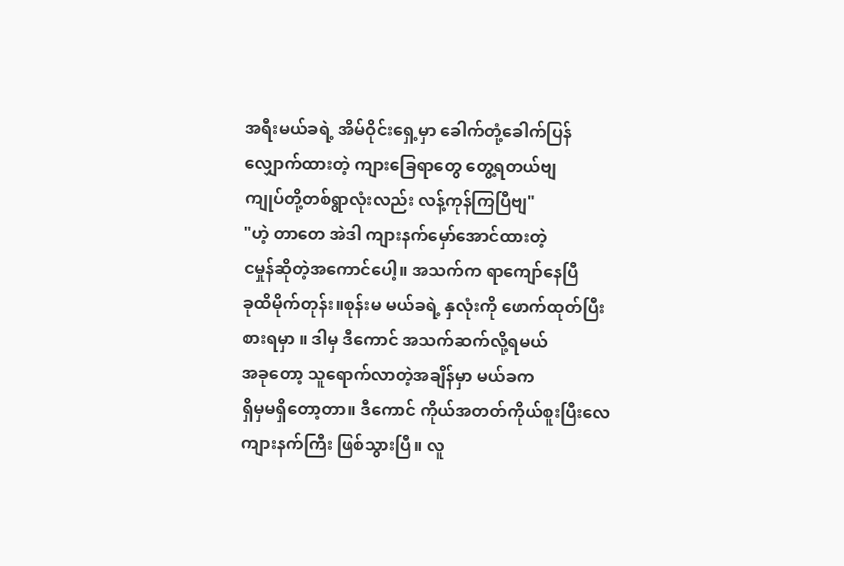အရီးမယ်ခရဲ့ အိမ်ဝိုင်းရှေ့မှာ ခေါက်တုံ့ခေါက်ပြန်
လျှောက်ထားတဲ့ ကျားခြေရာတွေ တွေ့ရတယ်ဗျ
ကျုပ်တို့တစ်ရွာလုံးလည်း လန့်ကုန်ကြပြီဗျ"
"ဟဲ့ တာတေ အဲဒါ ကျားနက်မှော်အောင်ထားတဲ့
ငမှုန်ဆိုတဲ့အကောင်ပေါ့။ အသက်က ရာကျော်နေပြီ
ခုထိမိုက်တုန်း။စုန်းမ မယ်ခရဲ့ နှလုံးကို ဖောက်ထုတ်ပြီး
စားရမှာ ။ ဒါမှ ဒီကောင် အသက်ဆက်လို့ရမယ်
အခုတော့ သူရောက်လာတဲ့အချိန်မှာ မယ်ခက
ရှိမှမရှိတော့တာ။ ဒီကောင် ကိုယ်အတတ်ကိုယ်စူးပြီးလေ
ကျားနက်ကြီး ဖြစ်သွားပြီ။ လူ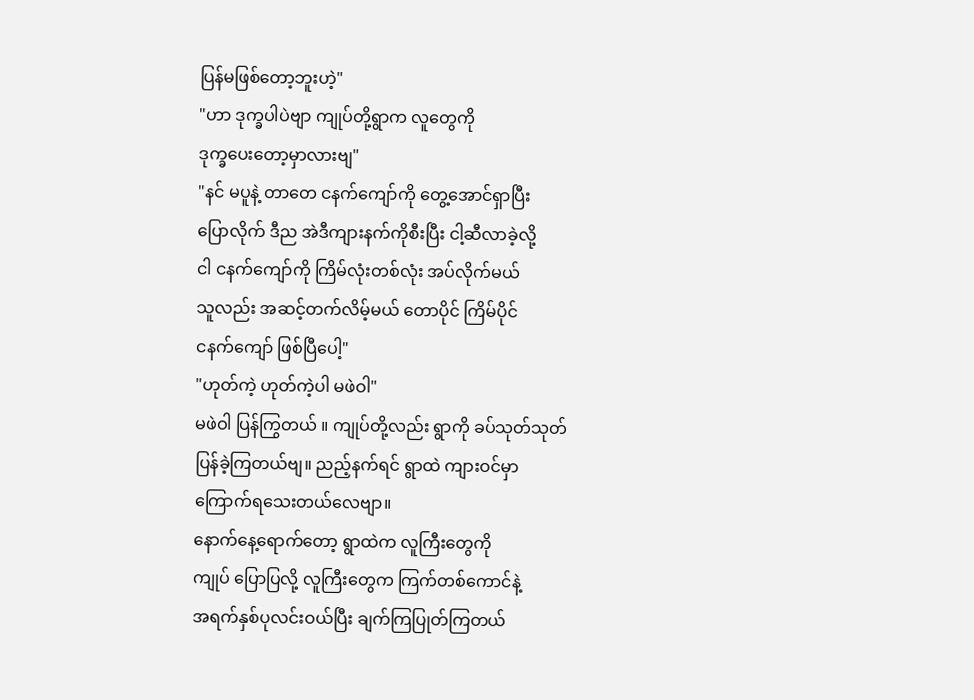ပြန်မဖြစ်တော့ဘူးဟဲ့"
"ဟာ ဒုက္ခပါပဲဗျာ ကျုပ်တို့ရွာက လူတွေကို
ဒုက္ခပေးတော့မှာလားဗျ"
"နင် မပူနဲ့ တာတေ ငနက်ကျော်ကို တွေ့အောင်ရှာပြီး
ပြောလိုက် ဒီည အဲဒီကျားနက်ကိုစီးပြီး ငါ့ဆီလာခဲ့လို့
ငါ ငနက်ကျော်ကို ကြိမ်လုံးတစ်လုံး အပ်လိုက်မယ်
သူလည်း အဆင့်တက်လိမ့်မယ် တောပိုင် ကြိမ်ပိုင်
ငနက်ကျော် ဖြစ်ပြီပေါ့"
"ဟုတ်ကဲ့ ဟုတ်ကဲ့ပါ မဖဲဝါ"
မဖဲဝါ ပြန်ကြွတယ် ။ ကျုပ်တို့လည်း ရွာကို ခပ်သုတ်သုတ်
ပြန်ခဲ့ကြတယ်ဗျ။ ညည့်နက်ရင် ရွာထဲ ကျားဝင်မှာ
ကြောက်ရသေးတယ်လေဗျာ။
နောက်နေ့ရောက်တော့ ရွာထဲက လူကြီးတွေကို
ကျုပ် ပြောပြလို့ လူကြီးတွေက ကြက်တစ်ကောင်နဲ့
အရက်နှစ်ပုလင်းဝယ်ပြီး ချက်ကြပြုတ်ကြတယ်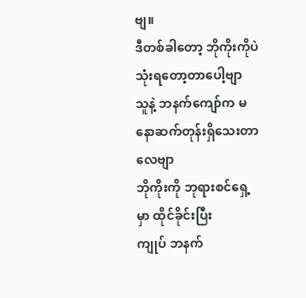ဗျ။
ဒီတစ်ခါတော့ ဘိုကိုးကိုပဲ သုံးရတော့တာပေါ့ဗျာ
သူနဲ့ ဘနက်ကျော်က မနောဆက်တုန်းရှိသေးတာလေဗျာ
ဘိုကိုးကို ဘုရားစင်ရှေ့မှာ ထိုင်ခိုင်းပြီး
ကျုပ် ဘနက်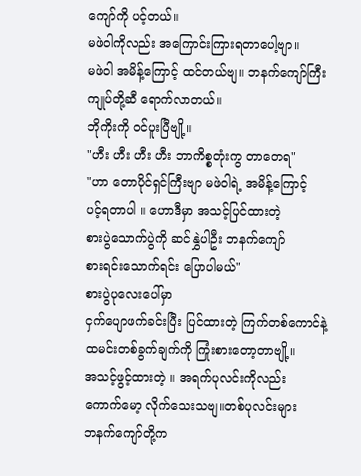ကျော်ကို ပင့်တယ်။
မဖဲဝါကိုလည်း အကြောင်းကြားရတာပေါ့ဗျာ။
မဖဲဝါ အမိန့်ကြောင့် ထင်တယ်ဗျ။ ဘနက်ကျော်ကြီး
ကျုပ်တို့ဆီ ရောက်လာတယ်။
ဘိုကိုးကို ဝင်ပူးပြီဗျို့။
"ဟီး ဟီး ဟီး ဟီး ဘာကိစ္စတုံးကွ တာတေရ"
"ဟာ တောပိုင်ရှင်ကြီးဗျာ မဖဲဝါရဲ့ အမိန့်ကြောင့်
ပင့်ရတာပါ ။ ဟောဒီမှာ အသင့်ပြင်ထားတဲ့
စားပွဲသောက်ပွဲကို ဆင်နွှဲပါဦး ဘနက်ကျော်
စားရင်းသောက်ရင်း ပြောပါမယ်"
စားပွဲပုလေးပေါ်မှာ
ငှက်ပျောဖက်ခင်းပြီး ပြင်ထားတဲ့ ကြက်တစ်ကောင်နဲ့
ထမင်းတစ်ခွက်ချက်ကို ကြုံးစားတော့တာဗျို့။
အသင့်ဖွင့်ထားတဲ့ ။ အရက်ပုလင်းကိုလည်း
ကောက်မော့ လိုက်သေးသဗျ။တစ်ပုလင်းများ
ဘနက်ကျော်တို့က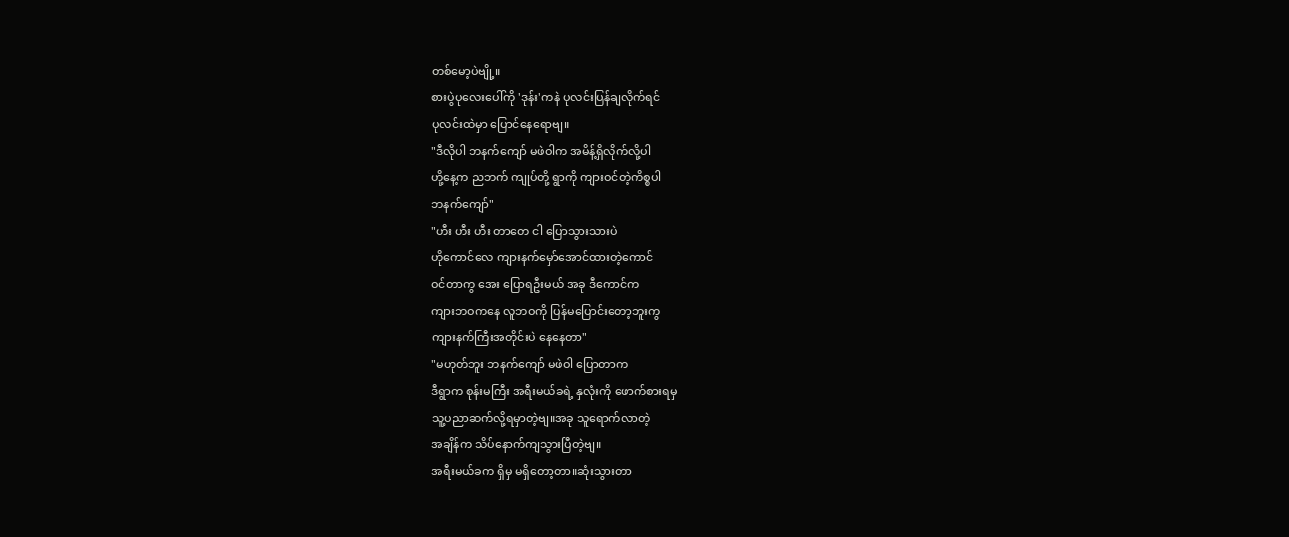တစ်မော့ပဲဗျို့။
စားပွဲပုလေးပေါ်ကို 'ဒုန်း'ကနဲ ပုလင်းပြန်ချလိုက်ရင်
ပုလင်းထဲမှာ ပြောင်နေရောဗျ။
"ဒီလိုပါ ဘနက်ကျော် မဖဲဝါက အမိန့်ရှိလိုက်လို့ပါ
ဟို့နေ့က ညဘက် ကျုပ်တို့ ရွာကို ကျားဝင်တဲ့ကိစ္စပါ
ဘနက်ကျော်"
"ဟီး ဟီး ဟီး တာတေ ငါ ပြောသွားသားပဲ
ဟိုကောင်လေ ကျားနက်မှော်အောင်ထားတဲ့ကောင်
ဝင်တာကွ အေး ပြောရဦးမယ် အခု ဒီကောင်က
ကျားဘဝကနေ လူဘဝကို ပြန်မပြောင်းတော့ဘူးကွ
ကျားနက်ကြီးအတိုင်းပဲ နေနေတာ"
"မဟုတ်ဘူး ဘနက်ကျော် မဖဲဝါ ပြောတာက
ဒီရွာက စုန်းမကြီး အရီးမယ်ခရဲ့ နှလုံးကို ဖောက်စားရမှ
သူ့ပညာဆက်လို့ရမှာတဲ့ဗျ။အခု သူရောက်လာတဲ့
အချိန်က သိပ်နောက်ကျသွားပြီတဲ့ဗျ။
အရီးမယ်ခက ရှိမှ မရှိတော့တာ။ဆုံးသွားတာ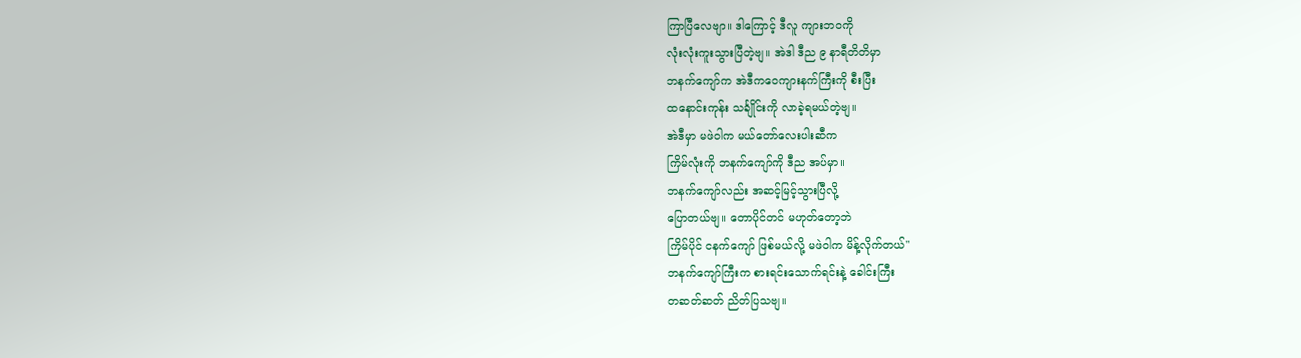ကြာပြီလေဗျာ။ ဒါကြောင့် ဒီလူ ကျားဘဝကို
လုံးလုံးကူးသွားပြီတဲ့ဗျ။ အဲဒါ ဒီည ၉ နာရီတိတိမှာ
ဘနက်ကျော်က အဲဒီကဝေကျားနက်ကြီးကို စီးပြီး
ထနောင်းကုန်း သင်္ချိုင်းကို လာခဲ့ရမယ်တဲ့ဗျ။
အဲဒီမှာ မဖဲဝါက မယ်တော်လေးပါးဆီက
ကြိမ်လုံးကို ဘနက်ကျော်ကို ဒီည အပ်မှာ။
ဘနက်ကျော်လည်း အဆင့်မြင့်သွားပြီလို့
ပြောတယ်ဗျ။ တောပိုင်တင် မဟုတ်တော့ဘဲ
ကြိမ်ပိုင် ငနက်ကျော် ဖြစ်မယ်လို့ မဖဲဝါက မိန့်လိုက်တယ်"
ဘနက်ကျော်ကြီးက စားရင်းသောက်ရင်းနဲ့ ခေါင်းကြီး
တဆတ်ဆတ် ညိတ်ပြသဗျ။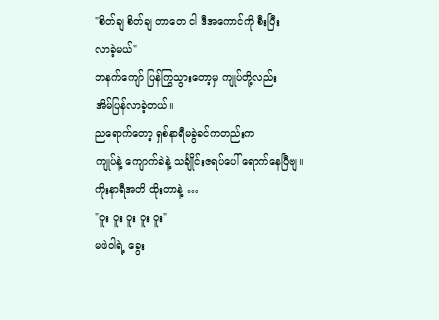"စိတ်ချ စိတ်ချ တာတေ ငါ ဒီအကောင်ကို စီးပြီး
လာခဲ့မယ်"
ဘနက်ကျော် ပြန်ကြွသွားတော့မှ ကျုပ်တို့လည်း
အိမ်ပြန်လာခဲ့တယ်။
ညရောက်တော့ ရှစ်နာရီမခွဲခင်ကတည်းက
ကျုပ်နဲ့ ကျောက်ခဲနဲ့ သင်္ချိုင်းဇရပ်ပေါ် ရောက်နေပြီဗျ။
ကိုးနာရီအတိ ထိုးတာနဲ့ …
"ဝူး ဝူး ဝူး ဝူး ဝူး"
မဖဲဝါရဲ့ ခွေး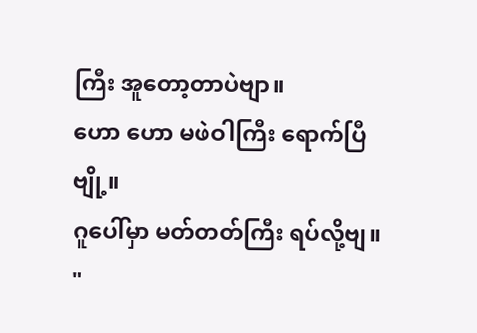ကြီး အူတော့တာပဲဗျာ။
ဟော ဟော မဖဲဝါကြီး ရောက်ပြီဗျို့။
ဂူပေါ်မှာ မတ်တတ်ကြီး ရပ်လို့ဗျ။
"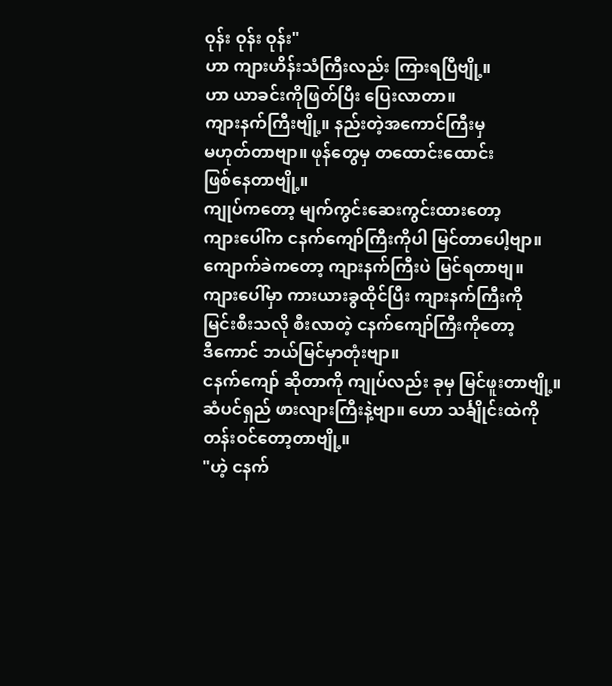ဝုန်း ဝုန်း ဝုန်း"
ဟာ ကျားဟိန်းသံကြီးလည်း ကြားရပြီဗျို့။
ဟာ ယာခင်းကိုဖြတ်ပြီး ပြေးလာတာ။
ကျားနက်ကြီးဗျို့။ နည်းတဲ့အကောင်ကြီးမှ
မဟုတ်တာဗျာ။ ဖုန်တွေမှ တထောင်းထောင်း
ဖြစ်နေတာဗျို့။
ကျုပ်ကတော့ မျက်ကွင်းဆေးကွင်းထားတော့
ကျားပေါ်က ငနက်ကျော်ကြီးကိုပါ မြင်တာပေါ့ဗျာ။
ကျောက်ခဲကတော့ ကျားနက်ကြီးပဲ မြင်ရတာဗျ။
ကျားပေါ်မှာ ကားယားခွထိုင်ပြီး ကျားနက်ကြီးကို
မြင်းစီးသလို စီးလာတဲ့ ငနက်ကျော်ကြီးကိုတော့
ဒီကောင် ဘယ်မြင်မှာတုံးဗျာ။
ငနက်ကျော် ဆိုတာကို ကျုပ်လည်း ခုမှ မြင်ဖူးတာဗျို့။
ဆံပင်ရှည် ဖားလျားကြီးနဲ့ဗျာ။ ဟော သင်္ချိုင်းထဲကို
တန်းဝင်တော့တာဗျို့။
"ဟဲ့ ငနက်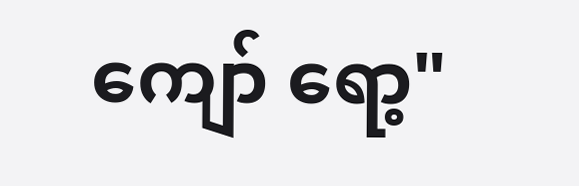ကျော် ရော့"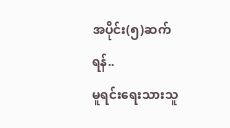အပိုင်း(၅)ဆက်ရန်..
မူရင်းရေးသားသူ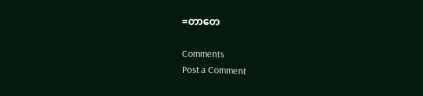=တာတေ

Comments
Post a Comment